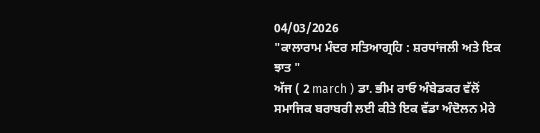04/03/2026
"ਕਾਲਾਰਾਮ ਮੰਦਰ ਸਤਿਆਗ੍ਰਹਿ : ਸ਼ਰਧਾਂਜਲੀ ਅਤੇ ਇਕ ਝਾਤ "
ਅੱਜ ( 2 march ) ਡਾ. ਭੀਮ ਰਾਓ ਅੰਬੇਡਕਰ ਵੱਲੋਂ ਸਮਾਜਿਕ ਬਰਾਬਰੀ ਲਈ ਕੀਤੇ ਇਕ ਵੱਡਾ ਅੰਦੋਲਨ ਮੇਰੇ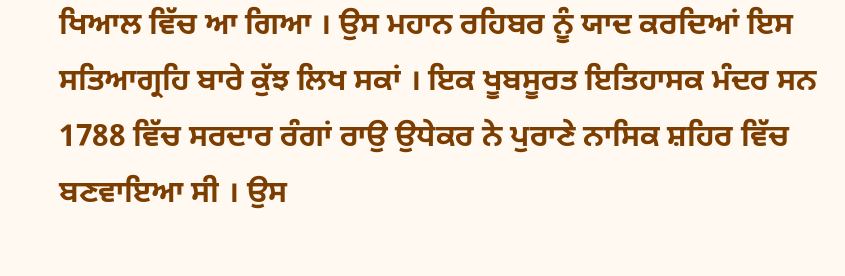ਖਿਆਲ ਵਿੱਚ ਆ ਗਿਆ । ਉਸ ਮਹਾਨ ਰਹਿਬਰ ਨੂੰ ਯਾਦ ਕਰਦਿਆਂ ਇਸ ਸਤਿਆਗ੍ਰਹਿ ਬਾਰੇ ਕੁੱਝ ਲਿਖ ਸਕਾਂ । ਇਕ ਖੂਬਸੂਰਤ ਇਤਿਹਾਸਕ ਮੰਦਰ ਸਨ 1788 ਵਿੱਚ ਸਰਦਾਰ ਰੰਗਾਂ ਰਾਉ ਉਧੇਕਰ ਨੇ ਪੁਰਾਣੇ ਨਾਸਿਕ ਸ਼ਹਿਰ ਵਿੱਚ ਬਣਵਾਇਆ ਸੀ । ਉਸ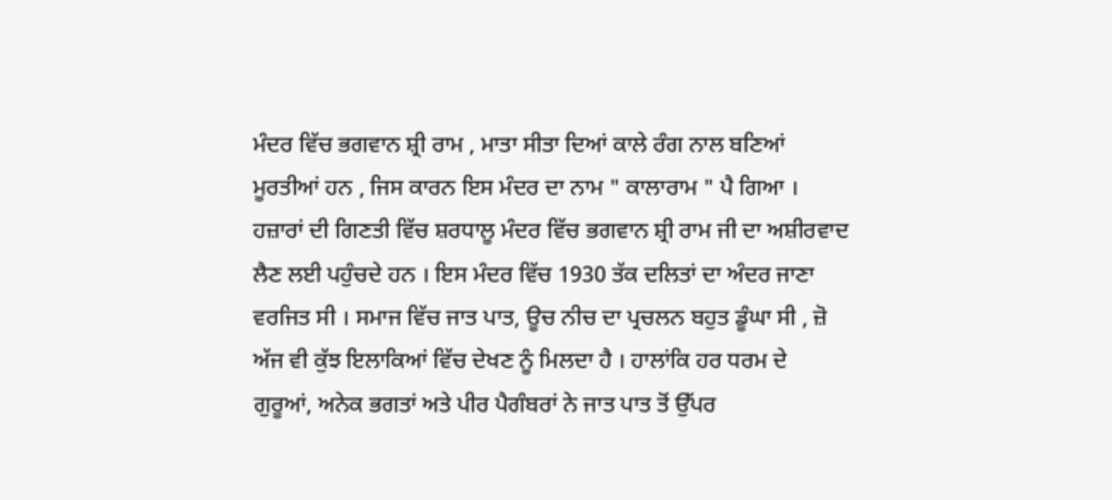ਮੰਦਰ ਵਿੱਚ ਭਗਵਾਨ ਸ਼੍ਰੀ ਰਾਮ , ਮਾਤਾ ਸੀਤਾ ਦਿਆਂ ਕਾਲੇ ਰੰਗ ਨਾਲ ਬਣਿਆਂ ਮੂਰਤੀਆਂ ਹਨ , ਜਿਸ ਕਾਰਨ ਇਸ ਮੰਦਰ ਦਾ ਨਾਮ " ਕਾਲਾਰਾਮ " ਪੈ ਗਿਆ । ਹਜ਼ਾਰਾਂ ਦੀ ਗਿਣਤੀ ਵਿੱਚ ਸ਼ਰਧਾਲੂ ਮੰਦਰ ਵਿੱਚ ਭਗਵਾਨ ਸ਼੍ਰੀ ਰਾਮ ਜੀ ਦਾ ਅਸ਼ੀਰਵਾਦ ਲੈਣ ਲਈ ਪਹੁੰਚਦੇ ਹਨ । ਇਸ ਮੰਦਰ ਵਿੱਚ 1930 ਤੱਕ ਦਲਿਤਾਂ ਦਾ ਅੰਦਰ ਜਾਣਾ ਵਰਜਿਤ ਸੀ । ਸਮਾਜ ਵਿੱਚ ਜਾਤ ਪਾਤ, ਊਚ ਨੀਚ ਦਾ ਪ੍ਰਚਲਨ ਬਹੁਤ ਡੂੰਘਾ ਸੀ , ਜ਼ੋ ਅੱਜ ਵੀ ਕੁੱਝ ਇਲਾਕਿਆਂ ਵਿੱਚ ਦੇਖਣ ਨੂੰ ਮਿਲਦਾ ਹੈ । ਹਾਲਾਂਕਿ ਹਰ ਧਰਮ ਦੇ ਗੁਰੂਆਂ, ਅਨੇਕ ਭਗਤਾਂ ਅਤੇ ਪੀਰ ਪੈਗੰਬਰਾਂ ਨੇ ਜਾਤ ਪਾਤ ਤੋਂ ਉੱਪਰ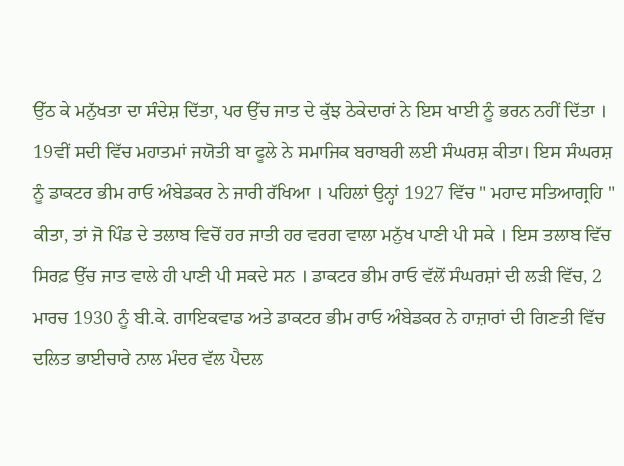ਉੱਠ ਕੇ ਮਨੁੱਖਤਾ ਦਾ ਸੰਦੇਸ਼ ਦਿੱਤਾ, ਪਰ ਉੱਚ ਜਾਤ ਦੇ ਕੁੱਝ ਠੇਕੇਦਾਰਾਂ ਨੇ ਇਸ ਖਾਈ ਨੂੰ ਭਰਨ ਨਹੀਂ ਦਿੱਤਾ । 19ਵੀਂ ਸਦੀ ਵਿੱਚ ਮਹਾਤਮਾਂ ਜਯੋਤੀ ਬਾ ਫੂਲੇ ਨੇ ਸਮਾਜਿਕ ਬਰਾਬਰੀ ਲਈ ਸੰਘਰਸ਼ ਕੀਤਾ। ਇਸ ਸੰਘਰਸ਼ ਨੂੰ ਡਾਕਟਰ ਭੀਮ ਰਾਓ ਅੰਬੇਡਕਰ ਨੇ ਜਾਰੀ ਰੱਖਿਆ । ਪਹਿਲਾਂ ਉਨ੍ਹਾਂ 1927 ਵਿੱਚ " ਮਹਾਦ ਸਤਿਆਗ੍ਰਹਿ " ਕੀਤਾ, ਤਾਂ ਜੋ ਪਿੰਡ ਦੇ ਤਲਾਬ ਵਿਚੋਂ ਹਰ ਜਾਤੀ ਹਰ ਵਰਗ ਵਾਲਾ ਮਨੁੱਖ ਪਾਣੀ ਪੀ ਸਕੇ । ਇਸ ਤਲਾਬ ਵਿੱਚ ਸਿਰਫ਼ ਉੱਚ ਜਾਤ ਵਾਲੇ ਹੀ ਪਾਣੀ ਪੀ ਸਕਦੇ ਸਨ । ਡਾਕਟਰ ਭੀਮ ਰਾਓ ਵੱਲੋਂ ਸੰਘਰਸ਼ਾਂ ਦੀ ਲੜੀ ਵਿੱਚ, 2 ਮਾਰਚ 1930 ਨੂੰ ਬੀ.ਕੇ. ਗਾਇਕਵਾਡ ਅਤੇ ਡਾਕਟਰ ਭੀਮ ਰਾਓ ਅੰਬੇਡਕਰ ਨੇ ਹਾਜ਼ਾਰਾਂ ਦੀ ਗਿਣਤੀ ਵਿੱਚ ਦਲਿਤ ਭਾਈਚਾਰੇ ਨਾਲ ਮੰਦਰ ਵੱਲ ਪੈਦਲ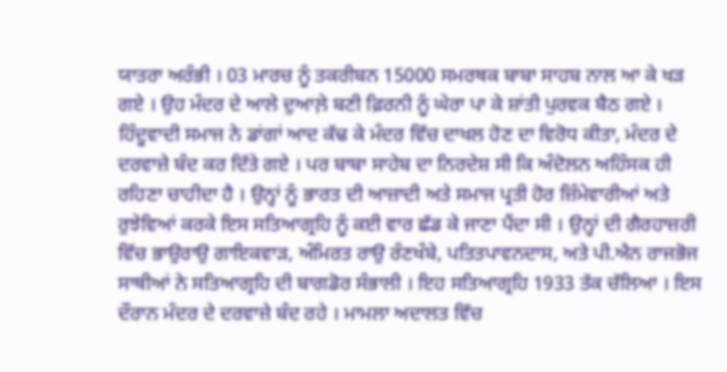ਯਾਤਰਾ ਅਰੰਭੀ । 03 ਮਾਰਚ ਨੂੰ ਤਕਰੀਬਨ 15000 ਸਮਰਥਕ ਬਾਬਾ ਸਾਹਬ ਨਾਲ ਆ ਕੇ ਖੜ ਗਏ । ਉਹ ਮੰਦਰ ਦੇ ਆਲੇ ਦੁਆਲ਼ੇ ਬਣੀ ਫ਼ਿਰਨੀ ਨੂੰ ਘੇਰਾ ਪਾ ਕੇ ਸ਼ਾਂਤੀ ਪੁਰਵਕ ਬੈਠ ਗਏ । ਹਿੰਦੂਵਾਦੀ ਸਮਾਜ ਨੇ ਡਾਂਗਾਂ ਆਦ ਕੱਢ ਕੇ ਮੰਦਰ ਵਿੱਚ ਦਾਖਲ ਹੋਣ ਦਾ ਵਿਰੋਧ ਕੀਤਾ, ਮੰਦਰ ਦੇ ਦਰਵਾਜ਼ੇ ਬੰਦ ਕਰ ਦਿੱਤੇ ਗਏ । ਪਰ ਬਾਬਾ ਸਾਹੇਬ ਦਾ ਨਿਰਦੇਸ਼ ਸੀ ਕਿ ਅੰਦੋਲਨ ਅਹਿੰਸਕ ਹੀ ਰਹਿਣਾ ਚਾਹੀਦਾ ਹੈ । ਉਨ੍ਹਾਂ ਨੂੰ ਭਾਰਤ ਦੀ ਆਜ਼ਾਦੀ ਅਤੇ ਸਮਾਜ ਪ੍ਰਤੀ ਹੋਰ ਜ਼ਿੰਮੇਵਾਰੀਆਂ ਅਤੇ ਰੁਝੇਵਿਆਂ ਕਰਕੇ ਇਸ ਸਤਿਆਗ੍ਰਹਿ ਨੂੰ ਕਈ ਵਾਰ ਛੱਡ ਕੇ ਜਾਣਾ ਪੈਂਦਾ ਸੀ । ਉਨ੍ਹਾਂ ਦੀ ਗੈਰਹਾਜ਼ਰੀ ਵਿੱਚ ਭਾਉਰਾਉ ਗਾਇਕਵਾੜ, ਅੰਮਿਰਤ ਰਾਉ ਰੰਣਖੰਬੇ, ਪਤਿਤਪਾਵਨਦਾਸ, ਅਤੇ ਪੀ.ਐਨ ਰਾਜਭੋਜ ਸਾਥੀਆਂ ਨੇ ਸਤਿਆਗ੍ਰਹਿ ਦੀ ਬਾਗਡੋਰ ਸੰਭਾਲੀ । ਇਹ ਸਤਿਆਗ੍ਰਹਿ 1933 ਤੱਕ ਚੱਲਿਆ । ਇਸ ਦੌਰਾਨ ਮੰਦਰ ਦੇ ਦਰਵਾਜ਼ੇ ਬੰਦ ਰਹੇ । ਮਾਮਲਾ ਅਦਾਲਤ ਵਿੱਚ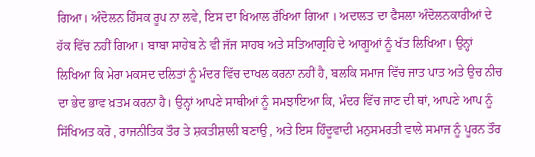ਗਿਆ। ਅੰਦੋਲਨ ਹਿੰਸਕ ਰੂਪ ਨਾ ਲਵੇ, ਇਸ ਦਾ ਖਿਆਲ ਰੱਖਿਆ ਗਿਆ । ਅਦਾਲਤ ਦਾ ਫੈਸਲਾ ਅੰਦੋਲਨਕਾਰੀਆਂ ਦੇ ਹੱਕ ਵਿੱਚ ਨਹੀਂ ਗਿਆ। ਬਾਬਾ ਸਾਹੇਬ ਨੇ ਵੀ ਜੱਜ ਸਾਹਬ ਅਤੇ ਸਤਿਆਗ੍ਰਹਿ ਦੇ ਆਗੂਆਂ ਨੂੰ ਖੱਤ ਲਿਖਿਆ। ਉਨ੍ਹਾਂ ਲਿਖਿਆ ਕਿ ਮੇਰਾ ਮਕਸਦ ਦਲਿਤਾਂ ਨੂੰ ਮੰਦਰ ਵਿੱਚ ਦਾਖਲ ਕਰਨਾ ਨਹੀਂ ਹੈ, ਬਲਕਿ ਸਮਾਜ ਵਿੱਚ ਜਾਤ ਪਾਤ ਅਤੇ ਉਚ ਨੀਚ ਦਾ ਭੇਦ ਭਾਵ ਖ਼ਤਮ ਕਰਨਾ ਹੈ। ਉਨ੍ਹਾਂ ਆਪਣੇ ਸਾਥੀਆਂ ਨੂੰ ਸਮਝਾਇਆ ਕਿ, ਮੰਦਰ ਵਿੱਚ ਜਾਣ ਦੀ ਥਾਂ, ਆਪਣੇ ਆਪ ਨੂੰ ਸਿੱਖਿਅਤ ਕਰੋ , ਰਾਜਨੀਤਿਕ ਤੌਰ ਤੇ ਸ਼ਕਤੀਸ਼ਾਲੀ ਬਣਾਉ , ਅਤੇ ਇਸ ਹਿੰਦੂਵਾਦੀ ਮਨੁਸਮਰਤੀ ਵਾਲੇ ਸਮਾਜ ਨੂੰ ਪੂਰਨ ਤੌਰ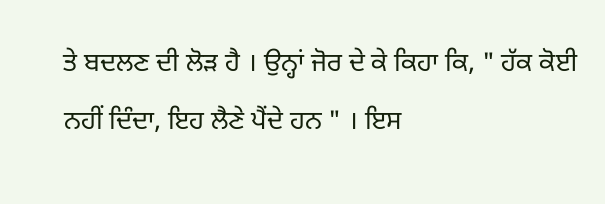ਤੇ ਬਦਲਣ ਦੀ ਲੋੜ ਹੈ । ਉਨ੍ਹਾਂ ਜੋਰ ਦੇ ਕੇ ਕਿਹਾ ਕਿ, " ਹੱਕ ਕੋਈ ਨਹੀਂ ਦਿੰਦਾ, ਇਹ ਲੈਣੇ ਪੈਂਦੇ ਹਨ " । ਇਸ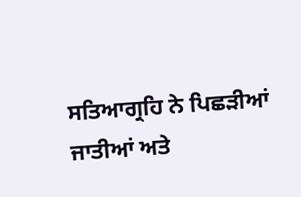ਸਤਿਆਗ੍ਰਹਿ ਨੇ ਪਿਛੜੀਆਂ ਜਾਤੀਆਂ ਅਤੇ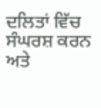ਦਲਿਤਾਂ ਵਿੱਚ ਸੰਘਰਸ਼ ਕਰਨ ਅਤੇ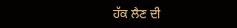ਹੱਕ ਲੈਣ ਦੀ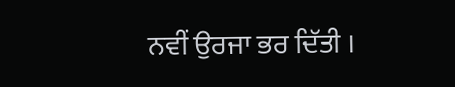ਨਵੀਂ ਉਰਜਾ ਭਰ ਦਿੱਤੀ ।